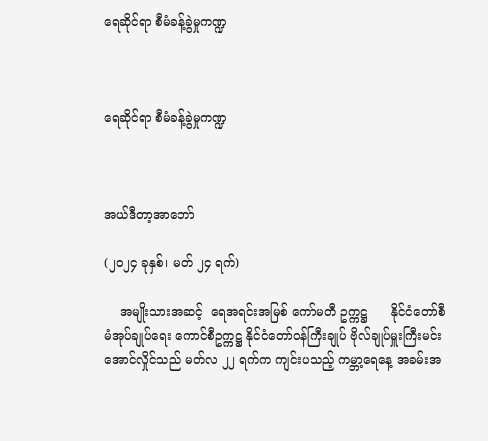ရေဆိုင်ရာ စီမံခန့်ခွဲမှုကဏ္ဍ



ရေဆိုင်ရာ စီမံခန့်ခွဲမှုကဏ္ဍ



အယ်ဒီတာ့အာဘော်

(၂၀၂၄ ခုနှစ်၊ မတ် ၂၄ ရက်)

    အမျိုးသားအဆင့်  ရေအရင်းအမြစ် ကော်မတီ ဥက္ကဋ္ဌ      နိုင်ငံတော်စီမံအုပ်ချုပ်ရေး ကောင်စီဥက္ကဋ္ဌ နိုင်ငံတော်ဝန်ကြီးချုပ် ဗိုလ်ချုပ်မှူးကြီးမင်းအောင်လှိုင်သည် မတ်လ ၂၂ ရက်က ကျင်းပသည့် ကမ္ဘာ့ရေနေ့ အခမ်းအ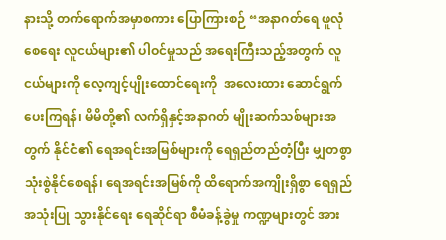နားသို့ တက်ရောက်အမှာစကား ပြောကြားစဉ် “အနာဂတ်ရေ ဖူလုံစေရေး လူငယ်များ၏ ပါဝင်မှုသည် အရေးကြီးသည့်အတွက် လူငယ်များကို လေ့ကျင့်ပျိုးထောင်ရေးကို  အလေးထား ဆောင်ရွက်ပေးကြရန်၊ မိမိတို့၏ လက်ရှိနှင့်အနာဂတ် မျိုးဆက်သစ်များအတွက် နိုင်ငံ၏ ရေအရင်းအမြစ်များကို ရေရှည်တည်တံ့ပြီး မျှတစွာသုံးစွဲနိုင်စေရန်၊ ရေအရင်းအမြစ်ကို ထိရောက်အကျိုးရှိစွာ ရေရှည်အသုံးပြု သွားနိုင်ရေး ရေဆိုင်ရာ စီမံခန့်ခွဲမှု ကဏ္ဍများတွင် အား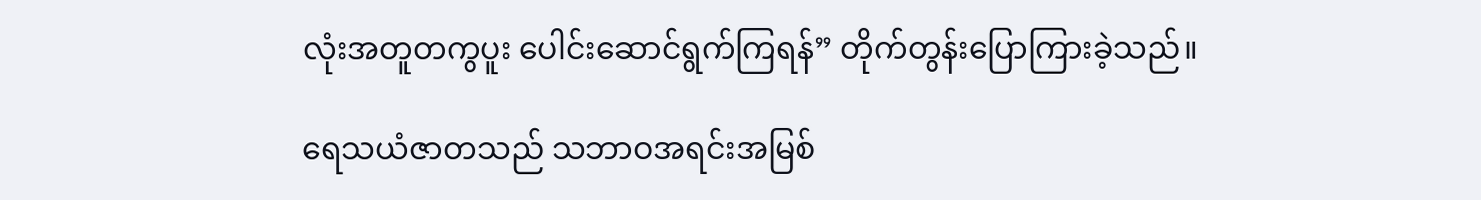လုံးအတူတကွပူး ပေါင်းဆောင်ရွက်ကြရန်” တိုက်တွန်းပြောကြားခဲ့သည်။

ရေသယံဇာတသည် သဘာဝအရင်းအမြစ်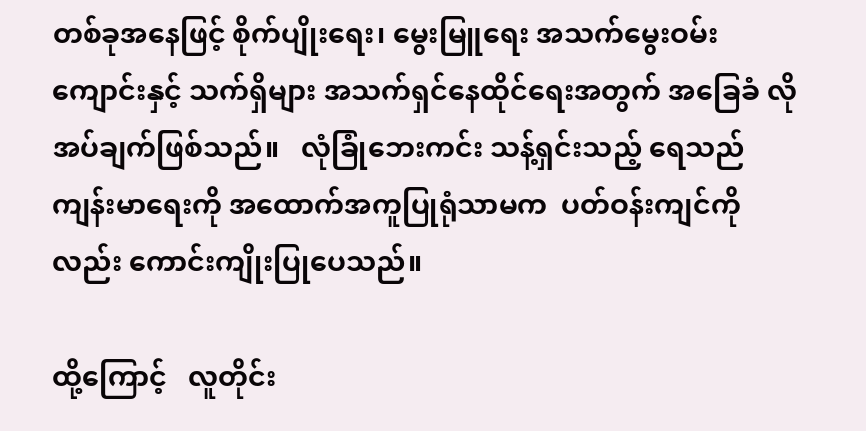တစ်ခုအနေဖြင့် စိုက်ပျိုးရေး၊ မွေးမြူရေး အသက်မွေးဝမ်းကျောင်းနှင့် သက်ရှိများ အသက်ရှင်နေထိုင်ရေးအတွက် အခြေခံ လိုအပ်ချက်ဖြစ်သည်။   လုံခြုံဘေးကင်း သန့်ရှင်းသည့် ရေသည်  ကျန်းမာရေးကို အထောက်အကူပြုရုံသာမက  ပတ်ဝန်းကျင်ကိုလည်း ကောင်းကျိုးပြုပေသည်။

ထို့ကြောင့်   လူတိုင်း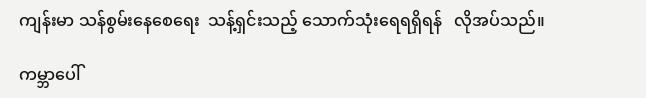ကျန်းမာ သန်စွမ်းနေစေရေး  သန့်ရှင်းသည့် သောက်သုံးရေရရှိရန်   လိုအပ်သည်။

ကမ္ဘာပေါ်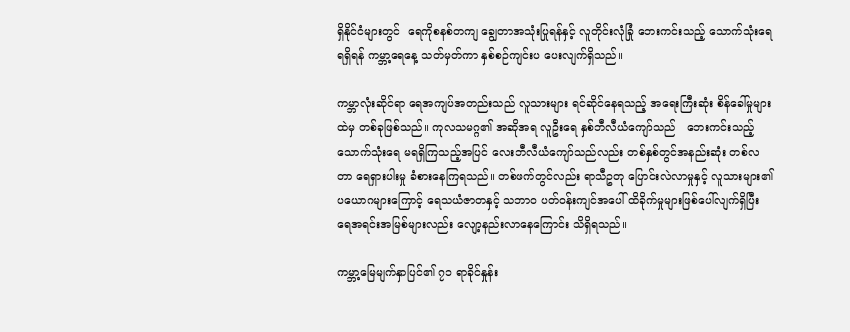ရှိနိုင်ငံများတွင်  ရေကိုစနစ်တကျ ချွေတာအသုံးပြုရန်နှင့် လူတိုင်းလုံခြုံ ဘေးကင်းသည့် သောက်သုံးရေ ရရှိရန် ကမ္ဘာ့ရေနေ့ သတ်မှတ်ကာ နှစ်စဉ်ကျင်းပ ပေးလျက်ရှိသည်။

ကမ္ဘာလုံးဆိုင်ရာ ရေအကျပ်အတည်းသည် လူသားများ ရင်ဆိုင်နေရသည့် အရေးကြီးဆုံး စိန်ခေါ်မှုများထဲမှ တစ်ခုဖြစ်သည်။ ကုလသမဂ္ဂ၏ အဆိုအရ လူဦးရေ နှစ်ဘီလီယံကျော်သည်   ဘေးကင်းသည့် သောက်သုံးရေ မရရှိကြသည့်အပြင် လေးဘီလီယံကျော်သည်လည်း တစ်နှစ်တွင်အနည်းဆုံး တစ်လတာ ရေရှားပါးမှု ခံစားနေကြရသည်။ တစ်ဖက်တွင်လည်း ရာသီဥတု ပြောင်းလဲလာမှုနှင့် လူသားများ၏ ပယောဂများကြောင့် ရေသယံဇာတနှင့် သဘာဝ ပတ်ဝန်းကျင်အပေါ် ထိခိုက်မှုများဖြစ်ပေါ်လျက်ရှိပြီး ရေအရင်းအမြစ်များလည်း လျော့နည်းလာနေကြောင်း သိရှိရသည်။

ကမ္ဘာ့မြေမျက်နှာပြင်၏ ၇၁ ရာခိုင်နှုန်း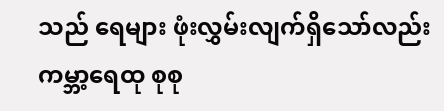သည် ရေများ ဖုံးလွှမ်းလျက်ရှိသော်လည်း ကမ္ဘာ့ရေထု စုစု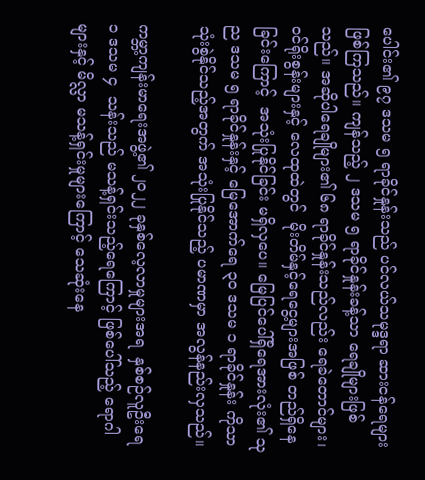ပေါင်း၏ ၉၇ ဒသမ ၅ ရာခိုင်နှုန်းသည် ပင်လယ်သမုဒ္ဒရာ ဆားငန်ရေများ ဖြစ်ကြသည်။ ကျန်သည့် ၂ ဒသမ ၅ ရာခိုင်နှုန်းခန့်သာ ရေချိုများဖြစ်သည်။ အဆိုပါရေချိုများ၏ ၆၈ ရာခိုင်နှုန်းသည်လည်း ရေခဲတောင်များ၊ ဝင်ရိုးစွန်းများနှင့် လေထုထဲတွင်  မိုးတိမ်နှင့်ရေငွေ့များအဖြစ် တည်ရှိနေခြင်းကြောင့်  အသုံးပြုနိုင်ခြင်း မရှိလှပေ။ မြေပြင်ပေါ်ရှိရေအားလုံး၏ သုည ဒသမ ၅ ရာခိုင်နှုန်းနှင့် မြေအောက်ရေ ၃၀ ဒသမ ၁ ရာခိုင်နှုန်း ကိုသာ သုံးစွဲနိုင်သည့်အတွက် အသုံးပြုနိုင်သည့် ပမာဏမှာ အလွန်နည်းလှသည်။

ကမ္ဘာ့ကျန်းမာရေးအဖွဲ့၏ ၂၀၂၂ ခုနှစ်လေ့လာမှုများအရ  နှစ်စဉ်လူဦးရေ ၁ ဒသမ ၄  သန်းသည် မသန့်ရှင်းသည့်ရေကြောင့် ဖြစ်ပေါ်သည့် ရောဂါများနှင့် မိလ္လာ မသန့်ရှင်းမှုများကြောင့် သေဆုံးနေ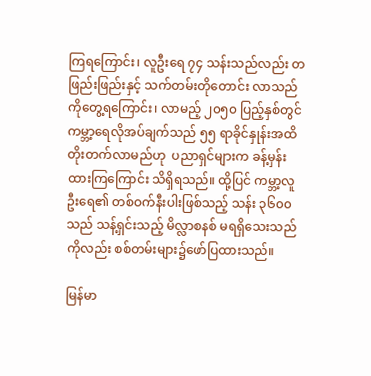ကြရကြောင်း၊ လူဦးရေ ၇၄ သန်းသည်လည်း တဖြည်းဖြည်းနှင့် သက်တမ်းတိုတောင်း လာသည်ကိုတွေ့ရကြောင်း၊ လာမည့် ၂၀၅၀ ပြည့်နှစ်တွင် ကမ္ဘာ့ရေလိုအပ်ချက်သည် ၅၅ ရာခိုင်နှုန်းအထိ တိုးတက်လာမည်ဟု  ပညာရှင်များက ခန့်မှန်းထားကြကြောင်း သိရှိရသည်။ ထို့ပြင် ကမ္ဘာ့လူဦးရေ၏ တစ်ဝက်နီးပါးဖြစ်သည့် သန်း ၃၆၀၀ သည် သန့်ရှင်းသည့် မိလ္လာစနစ် မရရှိသေးသည်ကိုလည်း စစ်တမ်းများ၌ဖော်ပြထားသည်။

မြန်မာ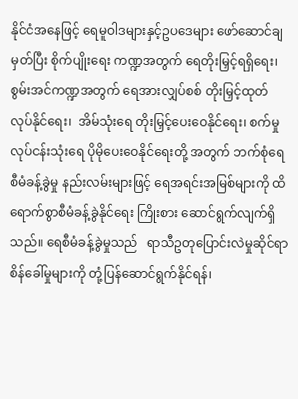နိုင်ငံအနေဖြင့် ရေမူဝါဒများနှင့်ဥပဒေများ ဖော်ဆောင်ချမှတ်ပြီး စိုက်ပျိုးရေး ကဏ္ဍအတွက် ရေတိုးမြှင့်ရရှိရေး၊ စွမ်းအင်ကဏ္ဍအတွက် ရေအားလျှပ်စစ် တိုးမြှင့်ထုတ်လုပ်နိုင်ရေး၊  အိမ်သုံးရေ တိုးမြှင့်ပေးဝေနိုင်ရေး၊ စက်မှုလုပ်ငန်းသုံးရေ ပိုမိုပေးဝေနိုင်ရေးတို့ အတွက် ဘက်စုံရေ စီမံခန့်ခွဲမှု နည်းလမ်းများဖြင့် ရေအရင်းအမြစ်များကို ထိရောက်စွာစီမံခန့်ခွဲနိုင်ရေး ကြိုးစား ဆောင်ရွက်လျက်ရှိသည်။ ရေစီမံခန့်ခွဲမှုသည်   ရာသီဥတုပြောင်းလဲမှုဆိုင်ရာ စိန်ခေါ်မှုများကို တုံ့ပြန်ဆောင်ရွက်နိုင်ရန်၊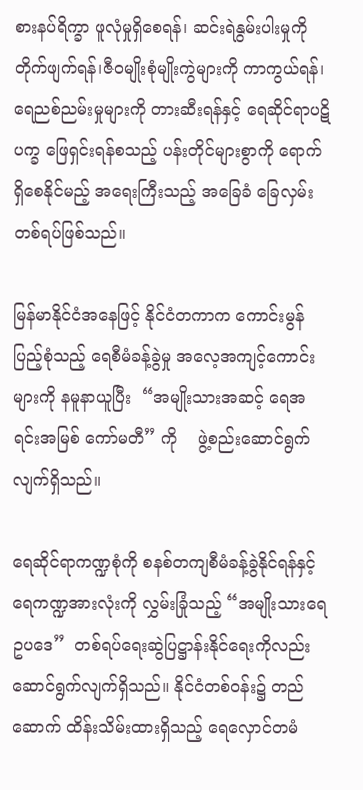စားနပ်ရိက္ခာ ဖူလုံမှုရှိစေရန်၊ ဆင်းရဲနွမ်းပါးမှုကိုတိုက်ဖျက်ရန်၊ဇီဝမျိုးစုံမျိုးကွဲများကို ကာကွယ်ရန်၊ ရေညစ်ညမ်းမှုများကို တားဆီးရန်နှင့် ရေဆိုင်ရာပဋိပက္ခ ဖြေရှင်းရန်စသည့် ပန်းတိုင်များစွာကို ရောက်ရှိစေနိုင်မည့် အရေးကြီးသည့် အခြေခံ ခြေလှမ်းတစ်ရပ်ဖြစ်သည်။

မြန်မာနိုင်ငံအနေဖြင့် နိုင်ငံတကာက ကောင်းမွန်ပြည့်စုံသည့် ရေစီမံခန့်ခွဲမှု အလေ့အကျင့်ကောင်းများကို နမူနာယူပြီး  “အမျိုးသားအဆင့် ရေအရင်းအမြစ် ကော်မတီ” ကို    ဖွဲ့စည်းဆောင်ရွက်လျက်ရှိသည်။

ရေဆိုင်ရာကဏ္ဍစုံကို စနစ်တကျစီမံခန့်ခွဲနိုင်ရန်နှင့် ရေကဏ္ဍအားလုံးကို လွှမ်းခြုံသည့် “အမျိုးသားရေဥပဒေ”  တစ်ရပ်ရေးဆွဲပြဋ္ဌာန်းနိုင်ရေးကိုလည်း ဆောင်ရွက်လျက်ရှိသည်။ နိုင်ငံတစ်ဝန်း၌ တည်ဆောက် ထိန်းသိမ်းထားရှိသည့် ရေလှောင်တမံ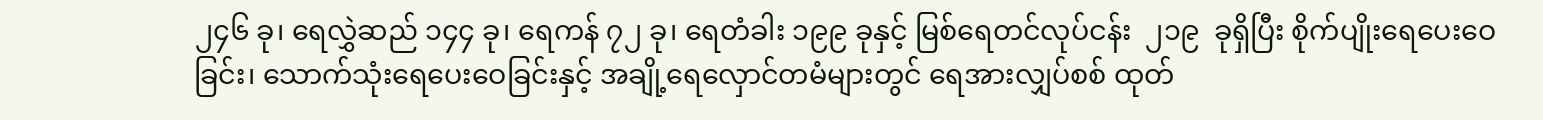၂၄၆ ခု၊ ရေလွှဲဆည် ၁၄၄ ခု၊ ရေကန် ၇၂ ခု၊ ရေတံခါး ၁၉၉ ခုနှင့် မြစ်ရေတင်လုပ်ငန်း  ၂၁၉  ခုရှိပြီး စိုက်ပျိုးရေပေးဝေခြင်း၊ သောက်သုံးရေပေးဝေခြင်းနှင့် အချို့ရေလှောင်တမံများတွင် ရေအားလျှပ်စစ် ထုတ်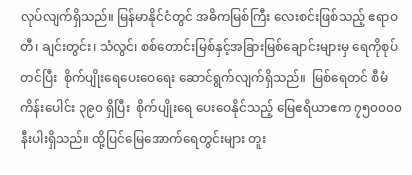လုပ်လျက်ရှိသည်။ မြန်မာနိုင်ငံတွင် အဓိကမြစ်ကြီး လေးစင်းဖြစ်သည့် ဧရာဝတီ၊ ချင်းတွင်း၊ သံလွင်၊ စစ်တောင်းမြစ်နှင့်အခြားမြစ်ချောင်းများမှ ရေကိုစုပ်တင်ပြီး  စိုက်ပျိုးရေပေးဝေရေး ဆောင်ရွက်လျက်ရှိသည်။  မြစ်ရေတင် စီမံကိန်းပေါင်း ၃၉၀ ရှိပြီး  စိုက်ပျိုးရေ ပေးဝေနိုင်သည့် မြေဧရိယာဧက ၇၅၀၀၀၀ နီးပါးရှိသည်။ ထို့ပြင်မြေအောက်ရေတွင်းများ တူး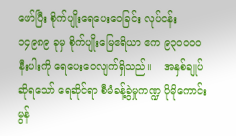ဖော်ပြီး စိုက်ပျိုးရေပေးဝေခြင်း လုပ်ငန်း ၁၄၉၈၉ ခုမှ စိုက်ပျိုးမြေဧရိယာ ဧက ၉၃၀၀၀၀ နီးပါးကို ရေပေးဝေလျက်ရှိသည်။    အနှစ်ချုပ်ဆိုရသော် ရေဆိုင်ရာ စီမံခန့်ခွဲမှုကဏ္ဍ ပိုမိုကောင်းမွန်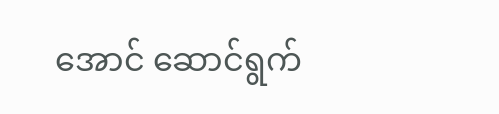အောင် ဆောင်ရွက်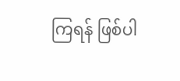ကြရန် ဖြစ်ပါ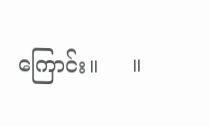ကြောင်း။     ။